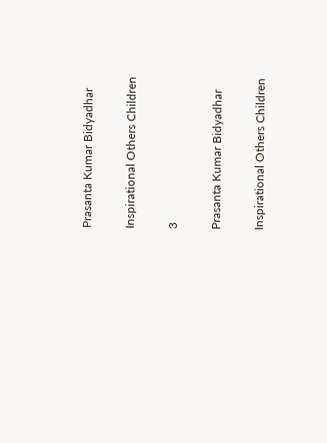Prasanta Kumar Bidyadhar

Inspirational Others Children

3

Prasanta Kumar Bidyadhar

Inspirational Others Children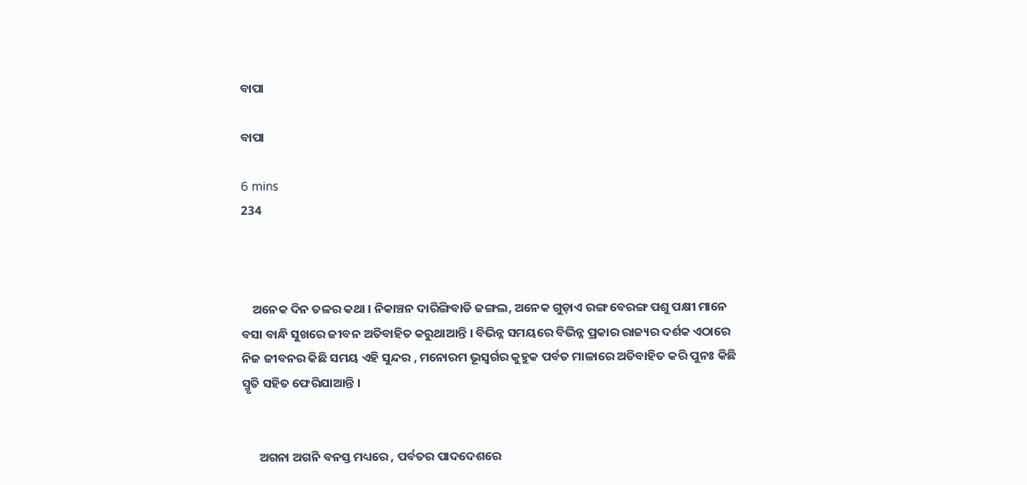ବାପା

ବାପା

6 mins
234



    ଅନେକ ଦିନ ତଳର କଥା । ନିକାଞ୍ଚନ ଦାରିଙ୍ଗିବାଡି ଜଙ୍ଗଲ, ଅନେକ ଗୁଡ଼ାଏ ରଙ୍ଗ ବେରଙ୍ଗ ପଶୁ ପକ୍ଷୀ ମାନେ ବସା ବାନ୍ଧି ସୁଖରେ ଜୀବନ ଅତିବାହିତ କରୁଥାଆନ୍ତି । ବିଭିନ୍ନ ସମୟରେ ବିଭିନ୍ନ ପ୍ରକାର ରାଜ୍ୟର ଦର୍ଶକ ଏଠାରେ ନିଜ ଜୀବନର କିଛି ସମୟ ଏହି ସୁନ୍ଦର , ମନୋରମ ଭୂସ୍ବର୍ଗର କୁହୁକ ପର୍ବତ ମାଳାରେ ଅତିବାହିତ କରି ପୁନଃ କିଛି ସ୍ମୃତି ସହିତ ଫେରିଯାଆନ୍ତି ।


      ଅଗନା ଅଗନି ବନସ୍ତ ମଧ୍ୟରେ , ପର୍ବତର ପାଦଦେଶରେ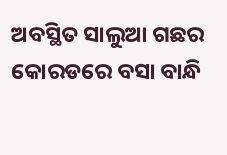ଅବସ୍ଥିତ ସାଲୁଆ ଗଛର କୋରଡରେ ବସା ବାନ୍ଧି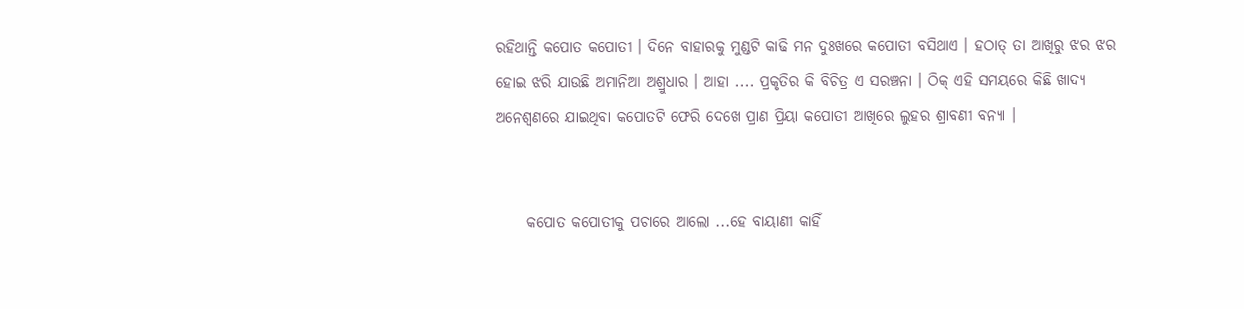ରହିଥାନ୍ତି କପୋତ କପୋତୀ । ଦିନେ ବାହାରକୁ ମୁଣ୍ଡଟି କାଢି ମନ ଦୁଃଖରେ କପୋତୀ ବସିଥାଏ । ହଠାତ୍ ତା ଆଖିରୁ ଝର ଝର ହୋଇ ଝରି ଯାଉଛି ଅମାନିଆ ଅଶ୍ରୁଧାର । ଆହା .... ପ୍ରକୃତିର କି ବିଚିତ୍ର ଏ ସରଞ୍ଚନା । ଠିକ୍ ଏହି ସମୟରେ କିଛି ଖାଦ୍ୟ ଅନେଶ୍ୱଣରେ ଯାଇଥିବା କପୋତଟି ଫେରି ଦେଖେ ପ୍ରାଣ ପ୍ରିୟା କପୋତୀ ଆଖିରେ ଲୁହର ଶ୍ରାବଣୀ ବନ୍ୟା ।


     କପୋତ କପୋତୀକୁ ପଚାରେ ଆଲୋ ...ହେ ବାୟାଣୀ କାହିଁ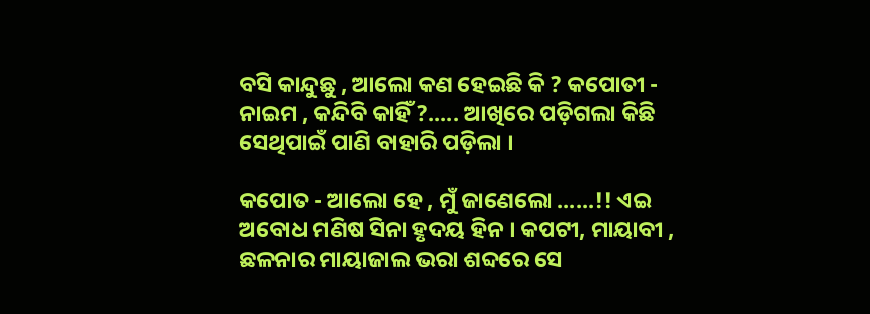ବସି କାନ୍ଦୁଛୁ , ଆଲୋ କଣ ହେଇଛି କି ? କପୋତୀ - ନାଇମ , କନ୍ଦିବି କାହିଁ ?..... ଆଖିରେ ପଡ଼ିଗଲା କିଛି ସେଥିପାଇଁ ପାଣି ବାହାରି ପଡ଼ିଲା ।

କପୋତ - ଆଲୋ ହେ , ମୁଁ ଜାଣେଲୋ ......!! ଏଇ ଅବୋଧ ମଣିଷ ସିନା ହୃଦୟ ହିନ । କପଟୀ, ମାୟାବୀ , ଛଳନାର ମାୟାଜାଲ ଭରା ଶବ୍ଦରେ ସେ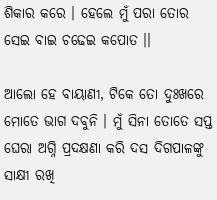ଶିକାର କରେ । ହେଲେ ମୁଁ ପରା ତୋର ସେଇ ବାଇ ଚଢେଇ କପୋତ ।।

ଆଲୋ ହେ ବାୟାଣୀ, ଟିକେ ତୋ ଦୁଃଖରେ ମୋତେ ଭାଗ ଦବୁନି । ମୁଁ ସିନା ତୋତେ ସପ୍ତ ଘେରା ଅଗ୍ନି ପ୍ରଦକ୍ଷଣା କରି ଦସ ଦିଗପାଳଙ୍କୁ ସାକ୍ଷୀ ରଖି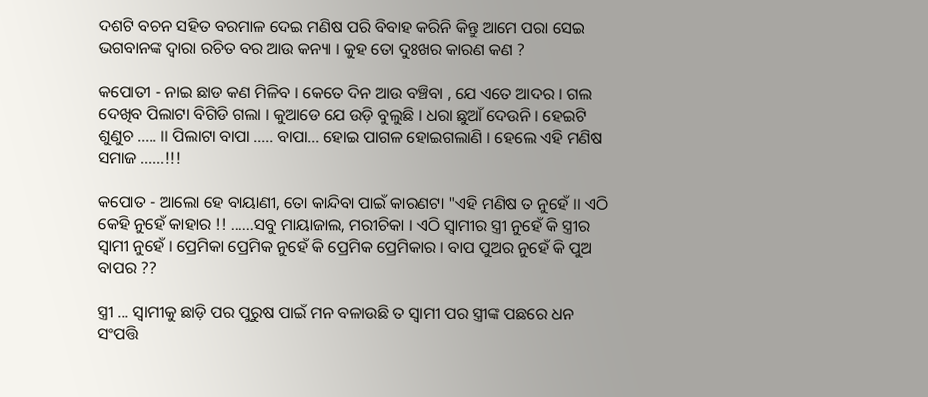ଦଶଟି ବଚନ ସହିତ ବରମାଳ ଦେଇ ମଣିଷ ପରି ବିବାହ କରିନି କିନ୍ତୁ ଆମେ ପରା ସେଇ ଭଗବାନଙ୍କ ଦ୍ଵାରା ରଚିତ ବର ଆଉ କନ୍ୟା । କୁହ ତୋ ଦୁଃଖର କାରଣ କଣ ?

କପୋତୀ - ନାଇ ଛାଡ କଣ ମିଳିବ । କେତେ ଦିନ ଆଉ ବଞ୍ଚିବା , ଯେ ଏତେ ଆଦର । ଗଲ ଦେଖିବ ପିଲାଟା ବିଗିଡି ଗଲା । କୁଆଡେ ଯେ ଉଡ଼ି ବୁଲୁଛି । ଧରା ଛୁଆଁ ଦେଉନି । ହେଇଟି ଶୁଣୁଚ ..... ।। ପିଲାଟା ବାପା ..... ବାପା... ହୋଇ ପାଗଳ ହୋଇଗଲାଣି । ହେଲେ ଏହି ମଣିଷ ସମାଜ ......!!!

କପୋତ - ଆଲୋ ହେ ବାୟାଣୀ, ତୋ କାନ୍ଦିବା ପାଇଁ କାରଣଟା "ଏହି ମଣିଷ ତ ନୁହେଁ ।। ଏଠି କେହି ନୁହେଁ କାହାର !! ......ସବୁ ମାୟାଜାଲ, ମରୀଚିକା । ଏଠି ସ୍ୱାମୀର ସ୍ତ୍ରୀ ନୁହେଁ କି ସ୍ତ୍ରୀର ସ୍ବାମୀ ନୁହେଁ । ପ୍ରେମିକା ପ୍ରେମିକ ନୁହେଁ କି ପ୍ରେମିକ ପ୍ରେମିକାର । ବାପ ପୁଅର ନୁହେଁ କି ପୁଅ ବାପର ??

ସ୍ତ୍ରୀ ... ସ୍ବାମୀକୁ ଛାଡ଼ି ପର ପୁରୁଷ ପାଇଁ ମନ ବଳାଉଛି ତ ସ୍ଵାମୀ ପର ସ୍ତ୍ରୀଙ୍କ ପଛରେ ଧନ ସଂପତ୍ତି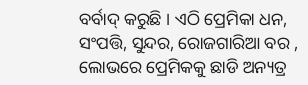ବର୍ବାଦ୍ କରୁଛି । ଏଠି ପ୍ରେମିକା ଧନ, ସଂପତ୍ତି, ସୁନ୍ଦର, ରୋଜଗାରିଆ ବର , ଲୋଭରେ ପ୍ରେମିକକୁ ଛାଡି ଅନ୍ୟତ୍ର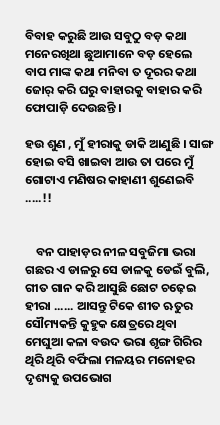ବିବାହ କରୁଛି ଆଉ ସବୁଠୁ ବଡ଼ କଥା ମନେରଖିଥା ଛୁଆମାନେ ବଡ଼ ହେଲେ ବାପ ମାଙ୍କ କଥା ମନିବା ତ ଦୂରର କଥା ଜୋର୍ କରି ଘରୁ ବାହାରକୁ ବାହାର କରି ଫୋପାଡ଼ି ଦେଉଛନ୍ତି ।

ହଉ ଶୁଣ , ମୁଁ ହୀରାକୁ ଡାକି ଆଣୁଛି । ସାଙ୍ଗ ହୋଇ ବସି ଖାଇବା ଆଉ ତା ପରେ ମୁଁ ଗୋଟାଏ ମଣିଷର କାହାଣୀ ଶୁଣେଇବି .....!!


    ବନ ପାହାଡ଼ର ନୀଳ ସବୁଜିମା ଭରା ଗଛର ଏ ଡାଳରୁ ସେ ଡାଳକୁ ଡେଇଁ ବୁଲି, ଗୀତ ଗାନ କରି ଆସୁଛି ଛୋଟ ଚଢ଼େଇ ହୀରା ...... ଆସନ୍ତୁ ଟିକେ ଶୀତ ଋତୁର ସୌମ୍ୟକନ୍ତି କୁହୁକ କ୍ଷେତ୍ରରେ ଥିବା ମେଘୁଆ କଳା ବଉଦ ଭରା ଶୃଙ୍ଗ ଗିରିର ଥିରି ଥିରି ବର୍ଫିଲା ମଳୟର ମନୋହର ଦୃଶ୍ୟକୁ ଉପଭୋଗ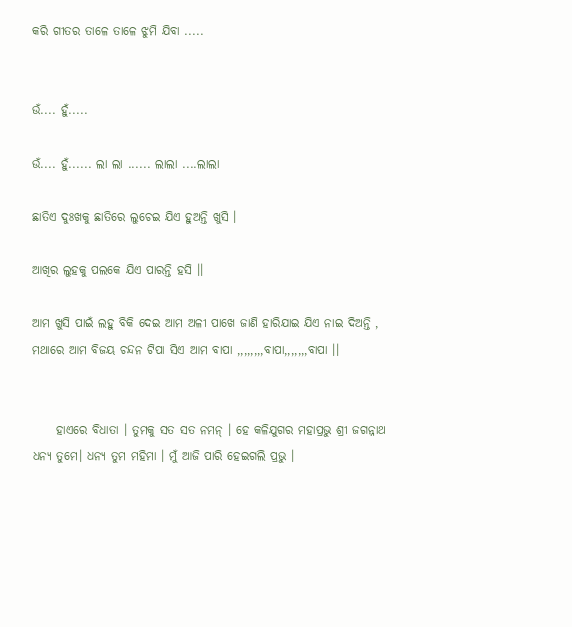କରି ଗୀତର ତାଳେ ତାଳେ ଝୁମି ଯିବା .....


ଉଁ.... ହୁଁ.....

ଉଁ.... ହୁଁ...... ଲା ଲା ...... ଲାଲା ....ଲାଲା

ଛାତିଏ ଦୁଃଖକୁ ଛାତିରେ ଲୁଚେଇ ଯିଏ ହୁଅନ୍ତି ଖୁସି ।

ଆଖିର ଲୁହକୁ ପଲକେ ଯିଏ ପାରନ୍ତି ହସି ।।

ଆମ ଖୁସି ପାଇଁ ଲହୁ ବିକି ଦେଇ ଆମ ଅଳୀ ପାଖେ ଜାଣି ହାରିଯାଇ ଯିଏ ନାଇ ଦିଅନ୍ତି , ମଥାରେ ଆମ ବିଜୟ ଚନ୍ଦନ ଟିପା ସିଏ ଆମ ବାପା ,,,,,,,,ବାପା,,,,,,,ବାପା ।।


     ହାଏରେ ବିଧାତା । ତୁମକୁ ସତ ସତ ନମନ୍ । ହେ କଳିଯୁଗର ମହାପ୍ରଭୁ ଶ୍ରୀ ଜଗନ୍ନାଥ ଧନ୍ୟ ତୁମେ। ଧନ୍ୟ ତୁମ ମହିମା । ମୁଁ ଆଜି ପାରି ହେଇଗଲି ପ୍ରଭୁ ।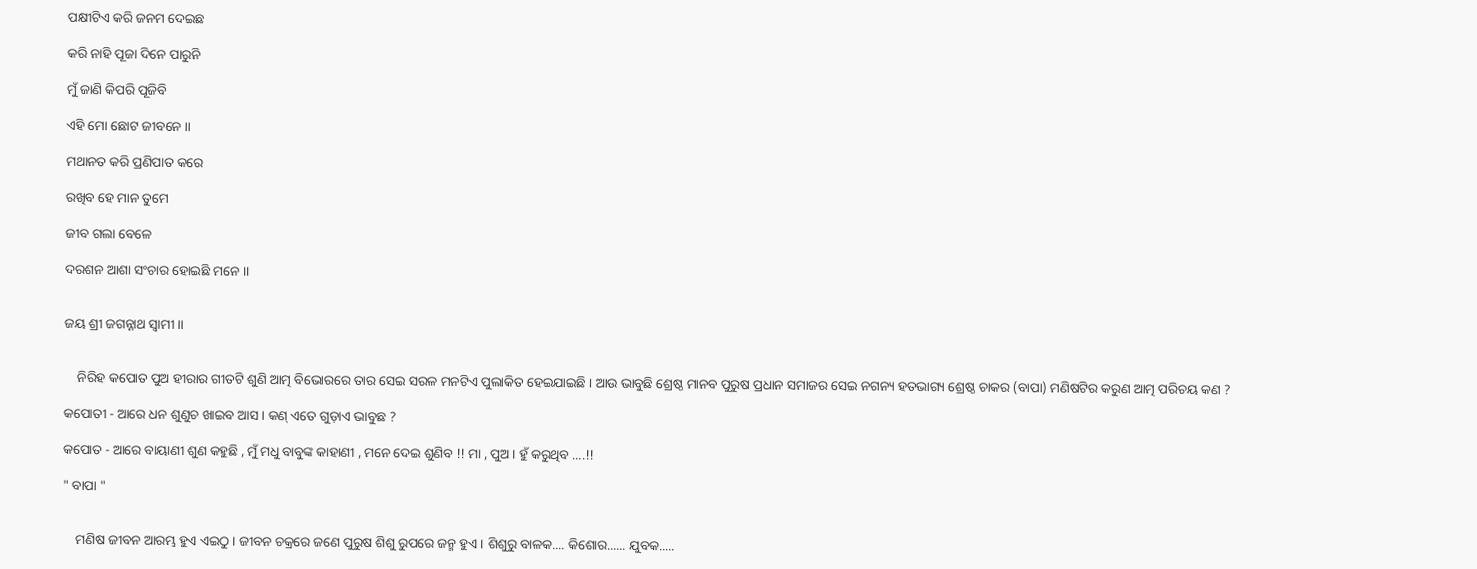ପକ୍ଷୀଟିଏ କରି ଜନମ ଦେଇଛ

କରି ନାହି ପୂଜା ଦିନେ ପାରୁନି

ମୁଁ ଜାଣି କିପରି ପୂଜିବି

ଏହି ମୋ ଛୋଟ ଜୀବନେ ।।

ମଥାନତ କରି ପ୍ରଣିପାତ କରେ

ରଖିବ ହେ ମାନ ତୁମେ

ଜୀବ ଗଲା ବେଳେ

ଦରଶନ ଆଶା ସଂଚାର ହୋଇଛି ମନେ ।।


ଜୟ ଶ୍ରୀ ଜଗନ୍ନାଥ ସ୍ଵାମୀ ।।


    ନିରିହ କପୋତ ପୁଅ ହୀରାର ଗୀତଟି ଶୁଣି ଆତ୍ମ ବିଭୋରରେ ତାର ସେଇ ସରଳ ମନଟିଏ ପୁଲାକିତ ହେଇଯାଇଛି । ଆଉ ଭାବୁଛି ଶ୍ରେଷ୍ଠ ମାନବ ପୁରୁଷ ପ୍ରଧାନ ସମାଜର ସେଇ ନଗନ୍ୟ ହତଭାଗ୍ୟ ଶ୍ରେଷ୍ଠ ଚାକର (ବାପା) ମଣିଷଟିର କରୁଣ ଆତ୍ମ ପରିଚୟ କଣ ?

କପୋତୀ - ଆରେ ଧନ ଶୁଣୁଚ ଖାଇବ ଆସ । କଣ୍ ଏତେ ଗୁଡ଼ାଏ ଭାବୁଛ ?

କପୋତ - ଆରେ ବାୟାଣୀ ଶୁଣ କହୁଛି , ମୁଁ ମଧୁ ବାବୁଙ୍କ କାହାଣୀ , ମନେ ଦେଇ ଶୁଣିବ !! ମା , ପୁଅ । ହୁଁ କରୁଥିବ ....!!

" ବାପା "


    ମଣିଷ ଜୀବନ ଆରମ୍ଭ ହୁଏ ଏଇଠୁ । ଜୀବନ ଚକ୍ରରେ ଜଣେ ପୁରୁଷ ଶିଶୁ ରୁପରେ ଜନ୍ମ ହୁଏ । ଶିଶୁରୁ ବାଳକ.... କିଶୋର...... ଯୁବକ.....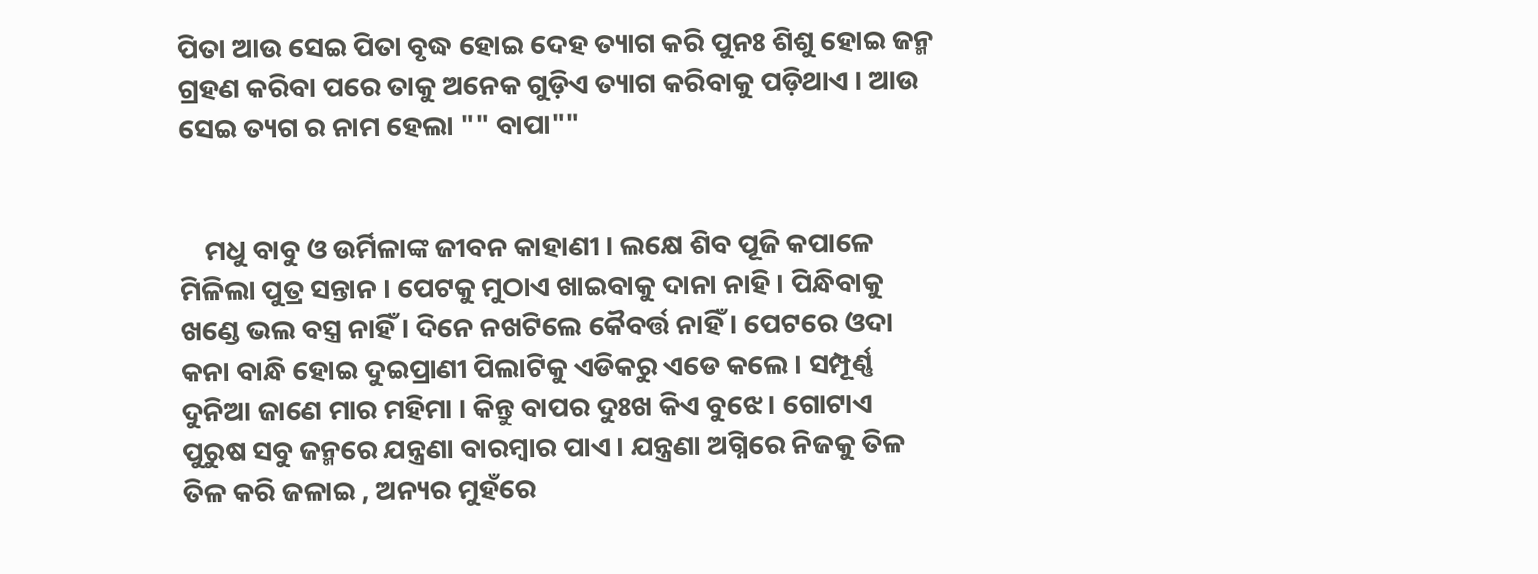ପିତା ଆଉ ସେଇ ପିତା ବୃଦ୍ଧ ହୋଇ ଦେହ ତ୍ୟାଗ କରି ପୁନଃ ଶିଶୁ ହୋଇ ଜନ୍ମ ଗ୍ରହଣ କରିବା ପରେ ତାକୁ ଅନେକ ଗୁଡ଼ିଏ ତ୍ୟାଗ କରିବାକୁ ପଡ଼ିଥାଏ । ଆଉ ସେଇ ତ୍ୟଗ ର ନାମ ହେଲା "" ବାପା""


    ମଧୁ ବାବୁ ଓ ଉର୍ମିଳାଙ୍କ ଜୀବନ କାହାଣୀ । ଲକ୍ଷେ ଶିବ ପୂଜି କପାଳେ ମିଳିଲା ପୁତ୍ର ସନ୍ତାନ । ପେଟକୁ ମୁଠାଏ ଖାଇବାକୁ ଦାନା ନାହି । ପିନ୍ଧିବାକୁ ଖଣ୍ଡେ ଭଲ ବସ୍ତ୍ର ନାହିଁ । ଦିନେ ନଖଟିଲେ କୈବର୍ତ୍ତ ନାହିଁ । ପେଟରେ ଓଦା କନା ବାନ୍ଧି ହୋଇ ଦୁଇପ୍ରାଣୀ ପିଲାଟିକୁ ଏଡିକରୁ ଏଡେ କଲେ । ସମ୍ପୂର୍ଣ୍ଣ ଦୁନିଆ ଜାଣେ ମାର ମହିମା । କିନ୍ତୁ ବାପର ଦୁଃଖ କିଏ ବୁଝେ । ଗୋଟାଏ ପୁରୁଷ ସବୁ ଜନ୍ମରେ ଯନ୍ତ୍ରଣା ବାରମ୍ବାର ପାଏ । ଯନ୍ତ୍ରଣା ଅଗ୍ନିରେ ନିଜକୁ ତିଳ ତିଳ କରି ଜଳାଇ , ଅନ୍ୟର ମୁହଁରେ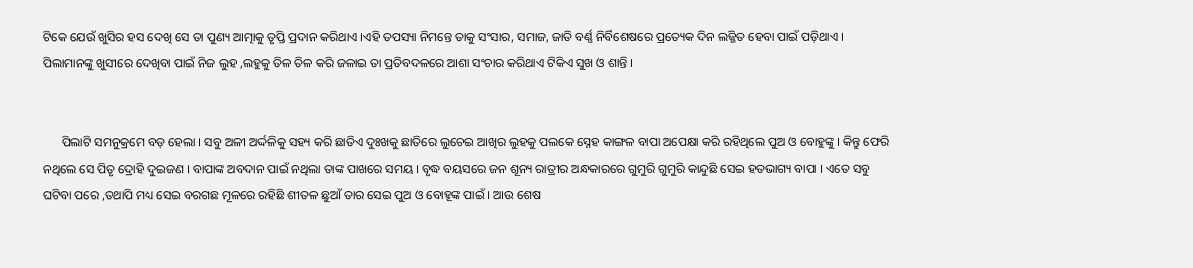ଟିକେ ଯେଉଁ ଖୁସିର ହସ ଦେଖି ସେ ତା ପୁଣ୍ୟ ଆତ୍ମାକୁ ତୃପ୍ତି ପ୍ରଦାନ କରିଥାଏ ।ଏହି ତପସ୍ୟା ନିମନ୍ତେ ତାକୁ ସଂସାର, ସମାଜ, ଜାତି ବର୍ଣ୍ଣ ନିର୍ବିଶେଷରେ ପ୍ରତ୍ୟେକ ଦିନ ଲଜ୍ଜିତ ହେବା ପାଇଁ ପଡ଼ିଥାଏ । ପିଲାମାନଙ୍କୁ ଖୁସୀରେ ଦେଖିବା ପାଇଁ ନିଜ ଲୁହ ,ଲହୁକୁ ତିଳ ତିଳ କରି ଜଳାଇ ତା ପ୍ରତିବଦଳରେ ଆଶା ସଂଚାର କରିଥାଏ ଟିକିଏ ସୁଖ ଓ ଶାନ୍ତି ।


      ପିଲାଟି ସମନୁକ୍ରମେ ବଡ଼ ହେଲା । ସବୁ ଅଳୀ ଅର୍ଦ୍ଦଳିକୁ ସହ୍ୟ କରି ଛାତିଏ ଦୁଃଖକୁ ଛାତିରେ ଲୁଚେଇ ଆଖିର ଲୁହକୁ ପଲକେ ସ୍ନେହ କାଙ୍ଗଳ ବାପା ଅପେକ୍ଷା କରି ରହିଥିଲେ ପୁଅ ଓ ବୋହୁଙ୍କୁ । କିନ୍ତୁ ଫେରି ନଥିଲେ ସେ ପିତୃ ଦ୍ରୋହି ଦୁଇଜଣ । ବାପାଙ୍କ ଅବଦାନ ପାଇଁ ନଥିଲା ତାଙ୍କ ପାଖରେ ସମୟ । ବୃଦ୍ଧ ବୟସରେ ଜନ ଶୂନ୍ୟ ରାତ୍ରୀର ଅନ୍ଧକାରରେ ଗୁମୁରି ଗୁମୁରି କାନ୍ଦୁଛି ସେଇ ହତଭାଗ୍ୟ ବାପା । ଏତେ ସବୁ ଘଟିବା ପରେ ,ତଥାପି ମଧ୍ୟ ସେଇ ବରଗଛ ମୂଳରେ ରହିଛି ଶୀତଳ ଛୁଆଁ ତାର ସେଇ ପୁଅ ଓ ବୋହୂଙ୍କ ପାଇଁ । ଆଉ ଶେଷ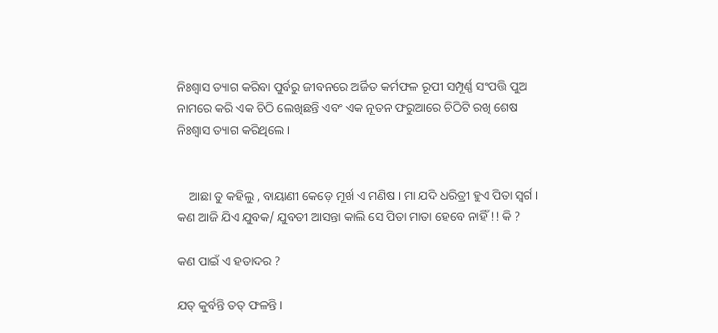ନିଃଶ୍ୱାସ ତ୍ୟାଗ କରିବା ପୁର୍ବରୁ ଜୀବନରେ ଅର୍ଜିତ କର୍ମଫଳ ରୂପୀ ସମ୍ପୂର୍ଣ୍ଣ ସଂପତ୍ତି ପୁଅ ନାମରେ କରି ଏକ ଚିଠି ଲେଖିଛନ୍ତି ଏବଂ ଏକ ନୂତନ ଫରୁଆରେ ଚିଠିଟି ରଖି ଶେଷ ନିଃଶ୍ୱାସ ତ୍ୟାଗ କରିଥିଲେ ।


    ଆଛା ତୁ କହିଲୁ , ବାୟାଣୀ କେଡ଼େ ମୂର୍ଖ ଏ ମଣିଷ । ମା ଯଦି ଧରିତ୍ରୀ ହୁଏ ପିତା ସ୍ବର୍ଗ । କଣ ଆଜି ଯିଏ ଯୁବକ/ ଯୁବତୀ ଆସନ୍ତା କାଲି ସେ ପିତା ମାତା ହେବେ ନାହିଁ !! କି ?

କଣ ପାଇଁ ଏ ହତାଦର ?

ଯତ୍ କୁର୍ବନ୍ତି ତତ୍ ଫଳନ୍ତି ।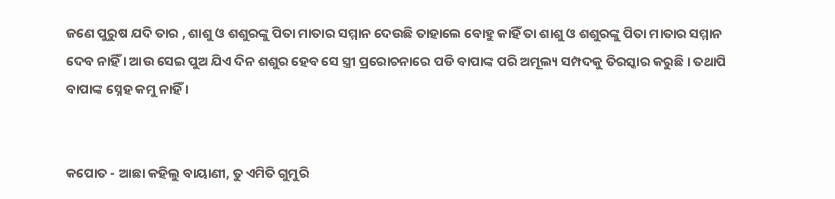ଜଣେ ପୁରୁଷ ଯଦି ତାର , ଶାଶୁ ଓ ଶଶୁରଙ୍କୁ ପିତା ମାତାର ସମ୍ମାନ ଦେଉଛି ତାହାଲେ ବୋହୁ କାହିଁ ତା ଶାଶୁ ଓ ଶଶୁରଙ୍କୁ ପିତା ମାତାର ସମ୍ମାନ ଦେବ ନାହିଁ । ଆଉ ସେଇ ପୁଅ ଯିଏ ଦିନ ଶଶୁର ହେବ ସେ ସ୍ତ୍ରୀ ପ୍ରରୋଚନାରେ ପଡି ବାପାଙ୍କ ପରି ଅମୂଲ୍ୟ ସମ୍ପଦକୁ ତିରସ୍କାର କରୁଛି । ତଥାପି ବାପାଙ୍କ ସ୍ନେହ କମୁ ନାହିଁ ।


କପୋତ - ଆଛା କହିଲୁ ବାୟାଣୀ, ତୁ ଏମିତି ଗୁମୁରି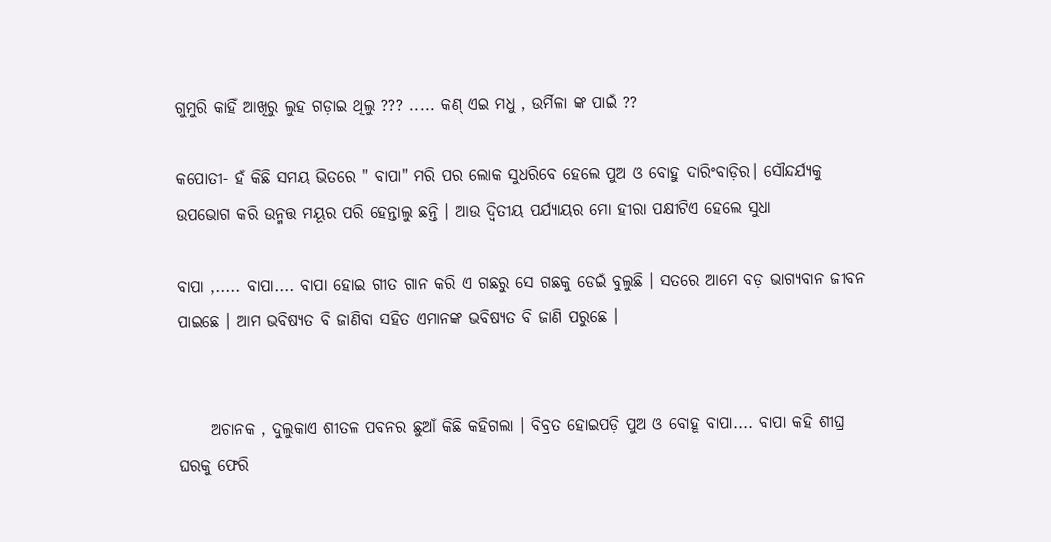ଗୁମୁରି କାହିଁ ଆଖିରୁ ଲୁହ ଗଡ଼ାଇ ଥିଲୁ ??? ..... କଣ୍ ଏଇ ମଧୁ , ଉର୍ମିଳା ଙ୍କ ପାଇଁ ??

କପୋତୀ- ହଁ କିଛି ସମୟ ଭିତରେ " ବାପା" ମରି ପର ଲୋକ ସୁଧରିବେ ହେଲେ ପୁଅ ଓ ବୋହୁ ଦାରିଂବାଡ଼ିର। ସୌନ୍ଦର୍ଯ୍ୟକୁ ଉପଭୋଗ କରି ଉନ୍ମତ୍ତ ମୟୂର ପରି ହେନ୍ତାଲୁ ଛନ୍ତି । ଆଉ ଦ୍ଵିତୀୟ ପର୍ଯ୍ୟାୟର ମୋ ହୀରା ପକ୍ଷୀଟିଏ ହେଲେ ସୁଧା

ବାପା ,..... ବାପା.... ବାପା ହୋଇ ଗୀତ ଗାନ କରି ଏ ଗଛରୁ ସେ ଗଛକୁ ଡେଇଁ ବୁଲୁଛି । ସତରେ ଆମେ ବଡ଼ ଭାଗ୍ୟବାନ ଜୀବନ ପାଇଛେ । ଆମ ଭବିଷ୍ୟତ ବି ଜାଣିବା ସହିତ ଏମାନଙ୍କ ଭବିଷ୍ୟତ ବି ଜାଣି ପରୁଛେ ।


     ଅଚାନକ , ଦୁଲୁକାଏ ଶୀତଳ ପବନର ଛୁଆଁ କିଛି କହିଗଲା । ବିବ୍ରତ ହୋଇପଡ଼ି ପୁଅ ଓ ବୋହୂ ବାପା.... ବାପା କହି ଶୀଘ୍ର ଘରକୁ ଫେରି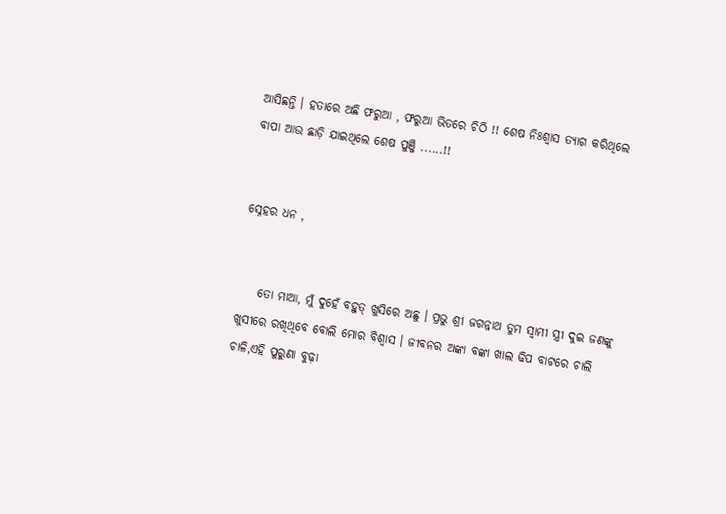ଆସିଛନ୍ତି । ହତାରେ ଅଛି ଫରୁଆ , ଫରୁଆ ଭିତରେ ଚିଠି !! ଶେଷ ନିଃଶ୍ୱାସ ତ୍ୟାଗ କରିଥିଲେ ବାପା ଆଉ ଛାଡ଼ି ଯାଇଥିଲେ ଶେଷ ପୁଞ୍ଜି ......!!


ସ୍ନେହର ଧନ ,


    ତୋ ମାଆ, ମୁଁ ଦୁହେଁ ବହୁତ୍ ଖୁସିରେ ଅଛୁ । ପ୍ରଭୁ ଶ୍ରୀ ଜଗନ୍ନାଥ ତୁମ ସ୍ବାମୀ ସ୍ତ୍ରୀ ଦୁଇ ଜଣଙ୍କୁ ଖୁସୀରେ ରଖିଥିବେ ବୋଲି ମୋର ବିଶ୍ବାସ । ଜୀବନର ଅଙ୍କା ବଙ୍କା ଖାଲ ଢିପ ବାଟରେ ଚାଲି ଚାଳି,ଏହି ପୁରୁଣା ବୁଢ଼ା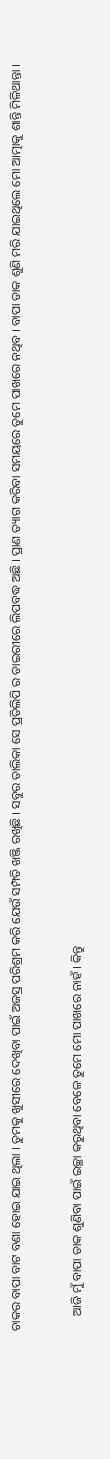ଚାକର ବାପା ବାଟ ବଣା ହୋଇ ଯାଇ ଥିଲା । ତୁମକୁ ଖୁସୀରେ ଦେଖିବା ପାଇଁ ଅଜସ୍ର ପରିଶ୍ରମ କରି ଯେଉଁ ସମ୍ପତି ଖଞ୍ଜି ରଖିଛି । ସବୁର ତାଲିକା ସେ ପ୍ରତିଲିପି ର ଡାଇରୀରେ ଲିପବଦ୍ଧ ଅଛି । ପ୍ରାଣ ତ୍ୟାଗ କରିବା ସମୟରେ ତୁମେ ପାଖରେ ନଥିବ । ବାପା ଡାକ ଶୁଣି ମରି ଯାଇଥିଲେ ମୋ ଆତ୍ମାକୁ ଶାନ୍ତି ମିଳିଥାନ୍ତା ।


     ଆଜି ମୁଁ ବାପା ଡାକ ଶୁଣିବା ପାଇଁ ଇଚ୍ଛା କରୁଥିବା ବେଳେ ତୁମେ ମୋ ପାଖରେ ନାହଁ । କିନ୍ତୁ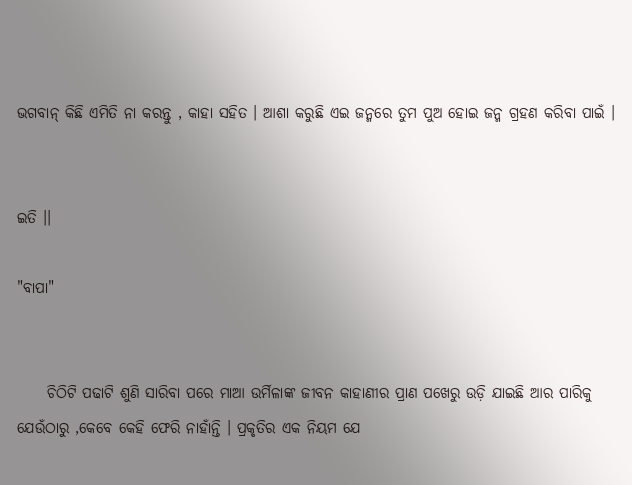ଭଗବାନ୍ କିଛି ଏମିତି ନା କରନ୍ତୁ , କାହା ସହିତ । ଆଶା କରୁଛି ଏଇ ଜନ୍ମରେ ତୁମ ପୁଅ ହୋଇ ଜନ୍ମ ଗ୍ରହଣ କରିବା ପାଇଁ ।


ଇତି ।।

"ବାପା"


     ଚିଠିଟି ପଢାଟି ଶୁଣି ସାରିବା ପରେ ମାଆ ଉର୍ମିଳାଙ୍କ ଜୀବନ କାହାଣୀର ପ୍ରାଣ ପଖେରୁ ଉଡ଼ି ଯାଇଛି ଆର ପାରିକୁ ଯେଉଁଠାରୁ ,କେବେ କେହି ଫେରି ନାହାଁନ୍ତି । ପ୍ରକୃତିର ଏକ ନିୟମ ଯେ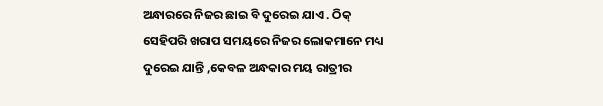ଅନ୍ଧାରରେ ନିଜର ଛାଇ ବି ଦୁରେଇ ଯାଏ . ଠିକ୍ ସେହିପରି ଖରାପ ସମୟରେ ନିଜର ଲୋକମାନେ ମଧ୍ୟ ଦୁରେଇ ଯାନ୍ତି ,କେବଳ ଅନ୍ଧକାର ମୟ ରାତ୍ରୀର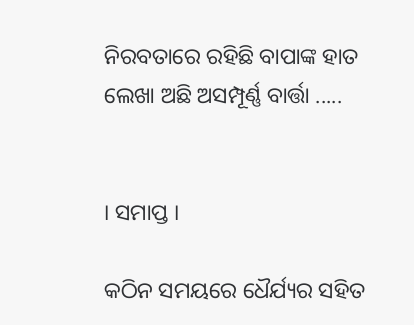ନିରବତାରେ ରହିଛି ବାପାଙ୍କ ହାତ ଲେଖା ଅଛି ଅସମ୍ପୂର୍ଣ୍ଣ ବାର୍ତ୍ତା .....


। ସମାପ୍ତ ।

କଠିନ ସମୟରେ ଧୈର୍ଯ୍ୟର ସହିତ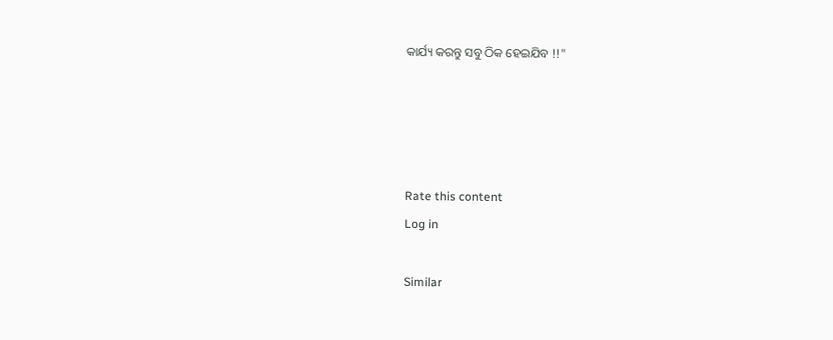କାର୍ଯ୍ୟ କରନ୍ତୁ ସବୁ ଠିକ ହେଇଯିବ !!"




Rate this content
Log in

Similar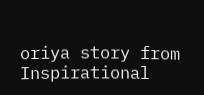oriya story from Inspirational